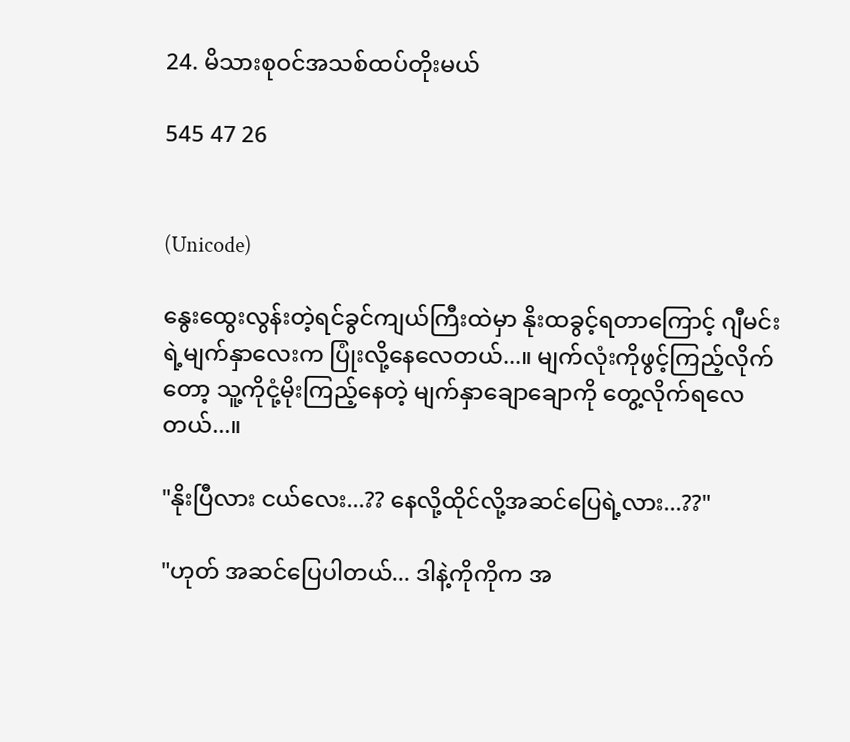24. မိသားစုဝင်အသစ်ထပ်တိုးမယ်

545 47 26


(Unicode)

နွေးထွေးလွန်းတဲ့ရင်ခွင်ကျယ်ကြီးထဲမှာ နိုးထခွင့်ရတာကြောင့် ဂျီမင်းရဲ့မျက်နှာလေးက ပြုံးလို့နေလေတယ်...။ မျက်လုံးကိုဖွင့်ကြည့်လိုက်တော့ သူ့ကိုငုံ့မိုးကြည့်နေတဲ့ မျက်နှာချောချောကို တွေ့လိုက်ရလေတယ်...။

"နိုးပြီလား ငယ်လေး...?? နေလို့ထိုင်လို့အဆင်ပြေရဲ့လား...??"

"ဟုတ် အဆင်ပြေပါတယ်... ဒါနဲ့ကိုကိုက အ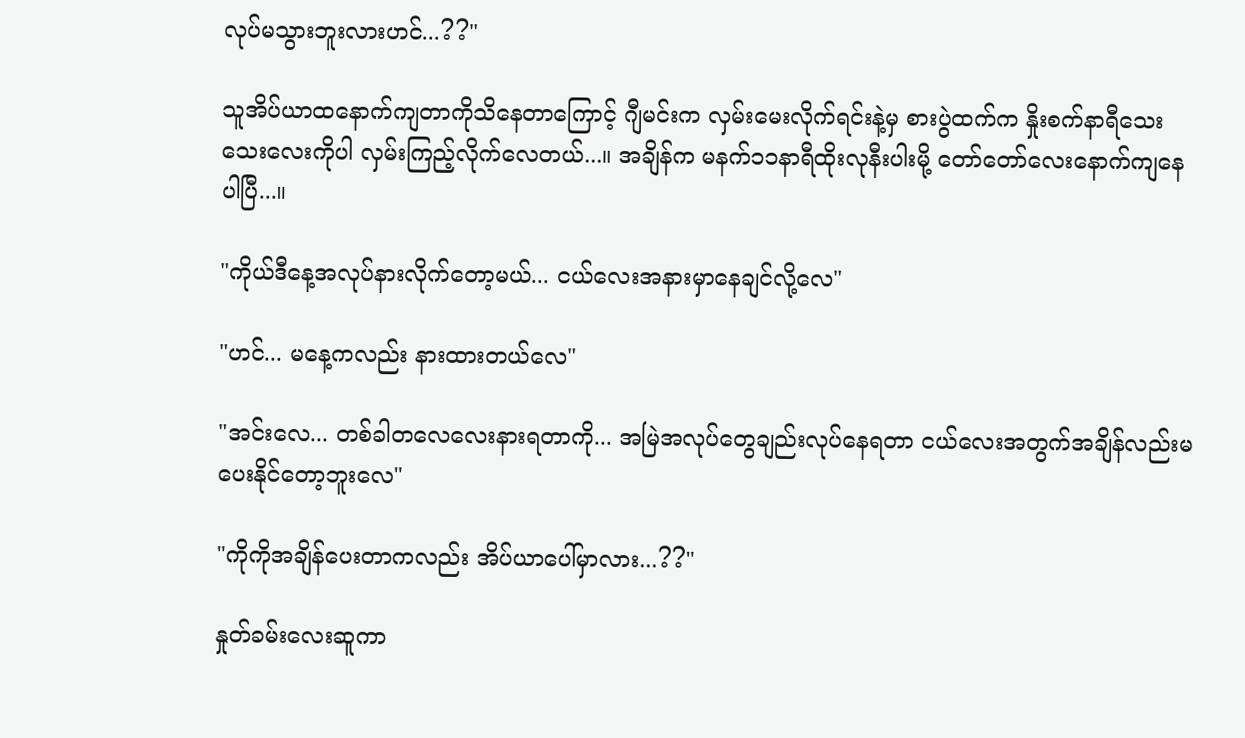လုပ်မသွားဘူးလားဟင်...??"

သူအိပ်ယာထနောက်ကျတာကိုသိနေတာကြောင့် ဂျီမင်းက လှမ်းမေးလိုက်ရင်းနဲ့မှ စားပွဲထက်က နှိုးစက်နာရီသေးသေးလေးကိုပါ လှမ်းကြည့်လိုက်လေတယ်...။ အချိန်က မနက်၁၁နာရီထိုးလုနီးပါးမို့ တော်တော်လေးနောက်ကျနေပါပြီ...။

"ကိုယ်ဒီနေ့အလုပ်နားလိုက်တော့မယ်... ငယ်လေးအနားမှာနေချင်လို့လေ"

"ဟင်... မနေ့ကလည်း နားထားတယ်လေ"

"အင်းလေ... တစ်ခါတလေလေးနားရတာကို... အမြဲအလုပ်တွေချည်းလုပ်နေရတာ ငယ်လေးအတွက်အချိန်လည်းမပေးနိုင်တော့ဘူးလေ"

"ကိုကိုအချိန်ပေးတာကလည်း အိပ်ယာပေါ်မှာလား...??"

နှုတ်ခမ်းလေးဆူကာ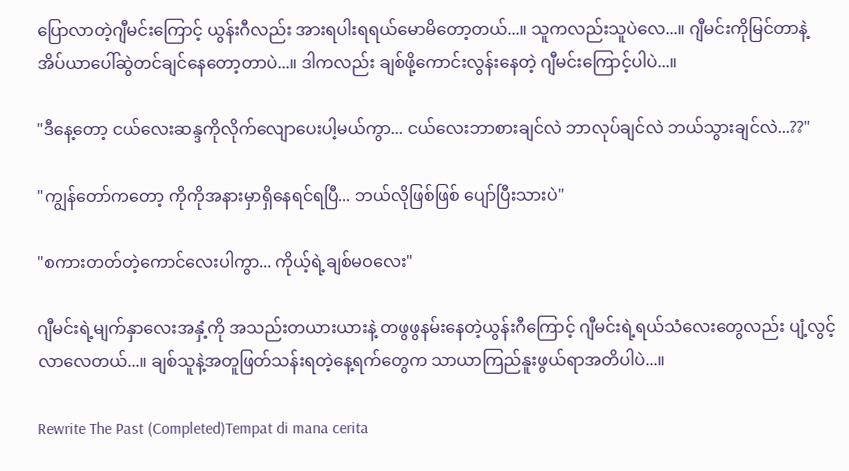ပြောလာတဲ့ဂျီမင်းကြောင့် ယွန်းဂီလည်း အားရပါးရရယ်မောမိတော့တယ်...။ သူကလည်းသူပဲလေ...။ ဂျီမင်းကိုမြင်တာနဲ့ အိပ်ယာပေါ်ဆွဲတင်ချင်နေတော့တာပဲ...။ ဒါကလည်း ချစ်ဖို့ကောင်းလွန်းနေတဲ့ ဂျီမင်းကြောင့်ပါပဲ...။

"ဒီနေ့တော့ ငယ်လေးဆန္ဒကိုလိုက်လျောပေးပါ့မယ်ကွာ... ငယ်လေးဘာစားချင်လဲ ဘာလုပ်ချင်လဲ ဘယ်သွားချင်လဲ...??"

"ကျွန်‌တော်ကတော့ ကိုကိုအနားမှာရှိနေရင်ရပြီ... ဘယ်လိုဖြစ်ဖြစ် ပျော်ပြီးသားပဲ"

"စကားတတ်တဲ့ကောင်လေးပါကွာ... ကိုယ့်ရဲ့ချစ်မဝလေး"

ဂျီမင်းရဲ့မျက်နှာလေးအနှံ့ကို အသည်းတယားယားနဲ့ တဖွဖွနမ်းနေတဲ့ယွန်းဂီကြောင့် ဂျီမင်းရဲ့ရယ်သံလေးတွေလည်း ပျံ့လွင့်လာလေတယ်...။ ချစ်သူနဲ့အတူဖြတ်သန်းရတဲ့နေ့ရက်တွေက သာယာကြည်နူးဖွယ်ရာအတိပါပဲ...။

Rewrite The Past (Completed)Tempat di mana cerita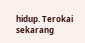hidup. Terokai sekarang